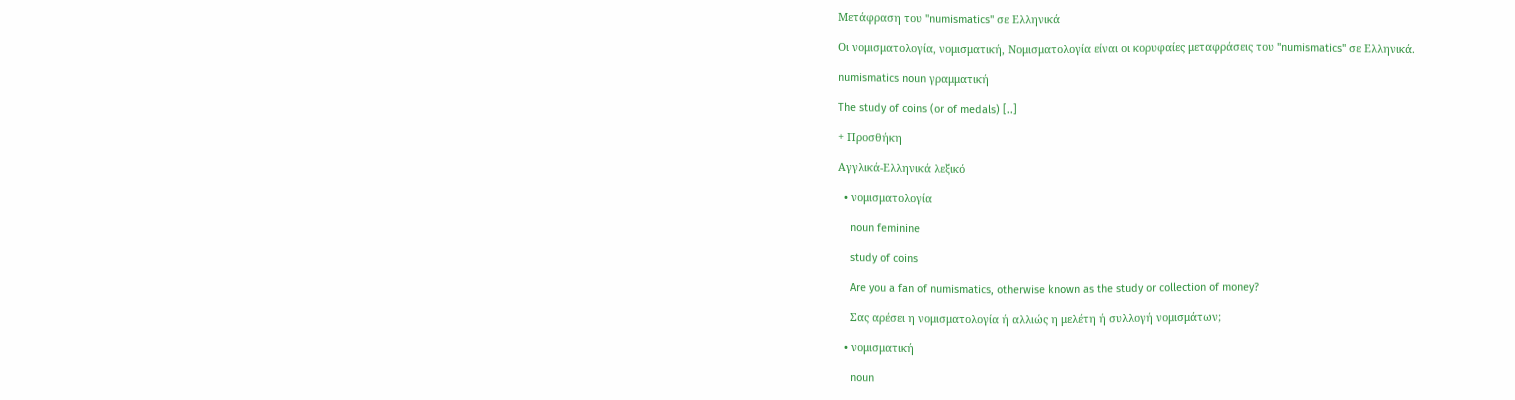Μετάφραση του "numismatics" σε Ελληνικά

Οι νομισματολογία, νομισματική, Νομισματολογία είναι οι κορυφαίες μεταφράσεις του "numismatics" σε Ελληνικά.

numismatics noun γραμματική

The study of coins (or of medals) [..]

+ Προσθήκη

Αγγλικά-Ελληνικά λεξικό

  • νομισματολογία

    noun feminine

    study of coins

    Are you a fan of numismatics, otherwise known as the study or collection of money?

    Σας αρέσει η νομισματολογία ή αλλιώς η μελέτη ή συλλογή νομισμάτων;

  • νομισματική

    noun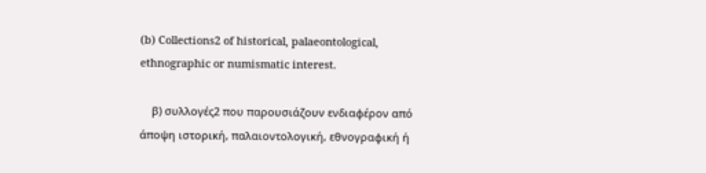(b) Collections2 of historical, palaeontological, ethnographic or numismatic interest.

    β) συλλογές2 που παρουσιάζουν ενδιαφέρον από άποψη ιστορική, παλαιοντολογική, εθνογραφική ή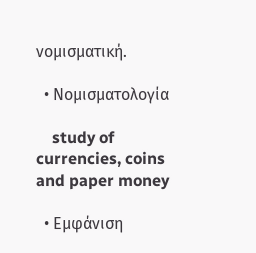νομισματική.

  • Νομισματολογία

    study of currencies, coins and paper money

  • Εμφάνιση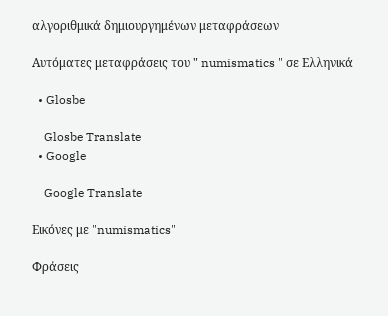αλγοριθμικά δημιουργημένων μεταφράσεων

Αυτόματες μεταφράσεις του " numismatics " σε Ελληνικά

  • Glosbe

    Glosbe Translate
  • Google

    Google Translate

Εικόνες με "numismatics"

Φράσεις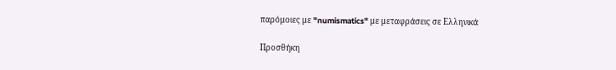παρόμοιες με "numismatics" με μεταφράσεις σε Ελληνικά

Προσθήκη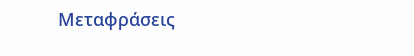Μεταφράσεις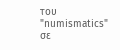του "numismatics" σε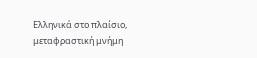Ελληνικά στο πλαίσιο, μεταφραστική μνήμη